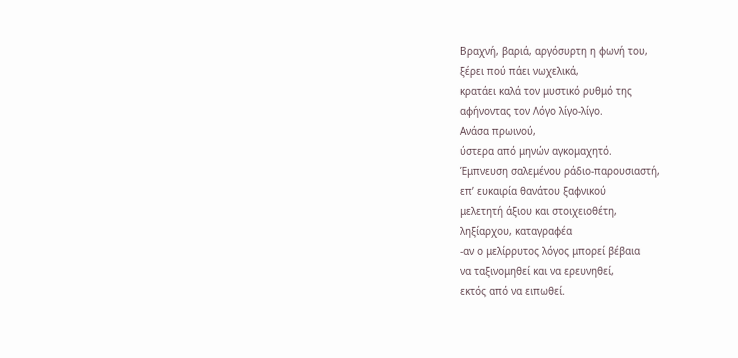Βραχνή, βαριά, αργόσυρτη η φωνή του,
ξέρει πού πάει νωχελικά,
κρατάει καλά τον μυστικό ρυθμό της
αφήνοντας τον Λόγο λίγο-λίγο.
Ανάσα πρωινού,
ύστερα από μηνών αγκομαχητό.
Έμπνευση σαλεμένου ράδιο-παρουσιαστή,
επ’ ευκαιρία θανάτου ξαφνικού
μελετητή άξιου και στοιχειοθέτη,
ληξίαρχου, καταγραφέα
-αν ο μελίρρυτος λόγος μπορεί βέβαια
να ταξινομηθεί και να ερευνηθεί,
εκτός από να ειπωθεί.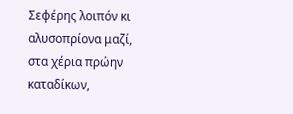Σεφέρης λοιπόν κι αλυσοπρίονα μαζί,
στα χέρια πρώην καταδίκων,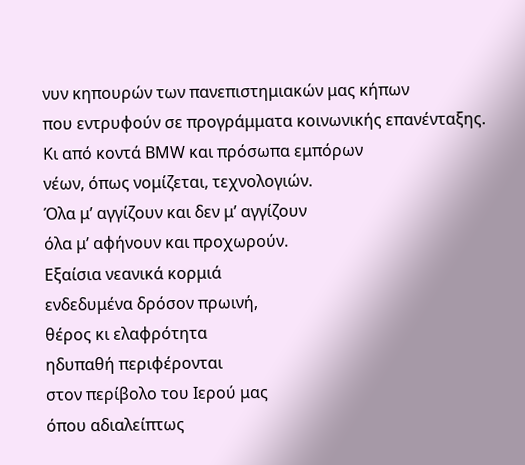νυν κηπουρών των πανεπιστημιακών μας κήπων
που εντρυφούν σε προγράμματα κοινωνικής επανένταξης.
Κι από κοντά ΒΜW και πρόσωπα εμπόρων
νέων, όπως νομίζεται, τεχνολογιών.
Όλα μ’ αγγίζουν και δεν μ’ αγγίζουν
όλα μ’ αφήνουν και προχωρούν.
Εξαίσια νεανικά κορμιά
ενδεδυμένα δρόσον πρωινή,
θέρος κι ελαφρότητα
ηδυπαθή περιφέρονται
στον περίβολο του Ιερού μας
όπου αδιαλείπτως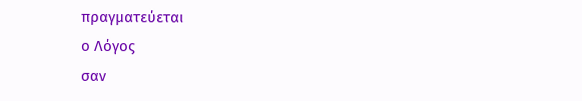πραγματεύεται
ο Λόγος
σαν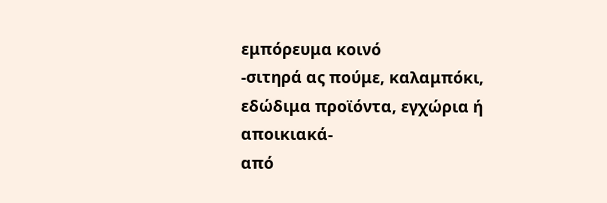εμπόρευμα κοινό
-σιτηρά ας πούμε, καλαμπόκι,
εδώδιμα προϊόντα, εγχώρια ή αποικιακά-
από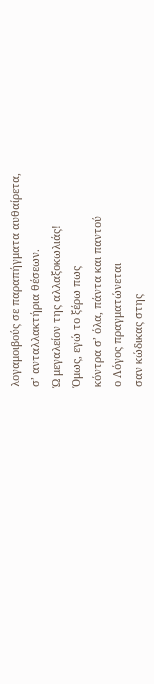λογαμοιβούς σε παραπήγματα αυθαίρετα,
σ’ ανταλλακτήρια θέσεων.
Ώ μεγαλείον της αλλαξοκωλιάς!
Όμως, εγώ το ξέρω πως
κόντρα σ’ όλα, πάντα και παντού
ο Λόγος πραγματώνεται
σαν κώδικας στης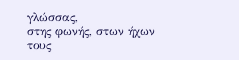γλώσσας,
στης φωνής, στων ήχων
τους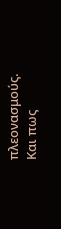πλεονασμούς. Και πως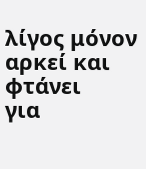λίγος μόνον αρκεί και φτάνει
για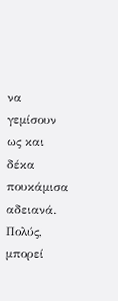να γεμίσουν ως και δέκα πουκάμισα αδειανά.
Πολύς, μπορεί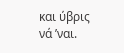και ύβρις νά ’ναι.